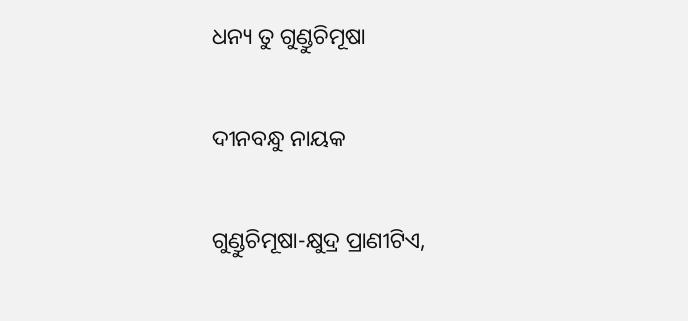ଧନ୍ୟ ତୁ ଗୁଣ୍ଡୁଚିମୂଷା

ଦୀନବନ୍ଧୁ ନାୟକ

ଗୁଣ୍ଡୁଚିମୂଷା-କ୍ଷୁଦ୍ର ପ୍ରାଣୀଟିଏ,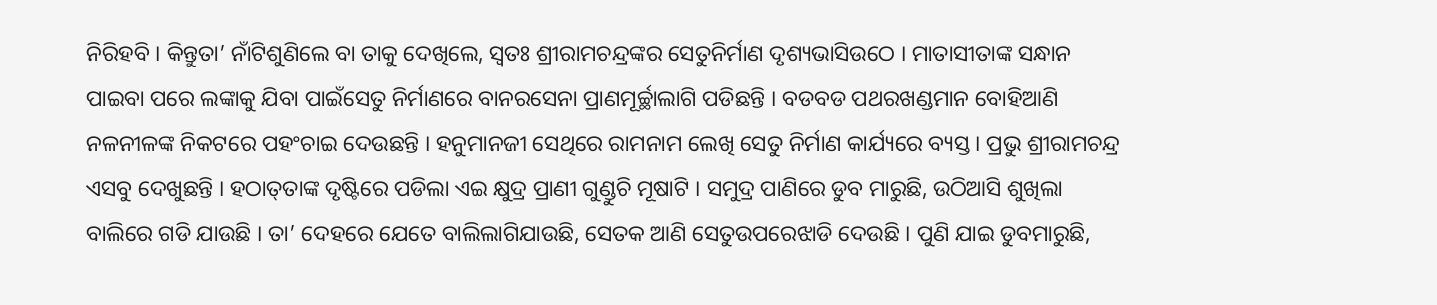ନିରିହବି । କିନ୍ତୁତା’ ନାଁଟିଶୁଣିଲେ ବା ତାକୁ ଦେଖିଲେ, ସ୍ୱତଃ ଶ୍ରୀରାମଚନ୍ଦ୍ରଙ୍କର ସେତୁନିର୍ମାଣ ଦୃଶ୍ୟଭାସିଉଠେ । ମାତାସୀତାଙ୍କ ସନ୍ଧାନ ପାଇବା ପରେ ଲଙ୍କାକୁ ଯିବା ପାଇଁସେତୁ ନିର୍ମାଣରେ ବାନରସେନା ପ୍ରାଣମୂର୍ଚ୍ଛାଲାଗି ପଡିଛନ୍ତି । ବଡବଡ ପଥରଖଣ୍ଡମାନ ବୋହିଆଣି ନଳନୀଳଙ୍କ ନିକଟରେ ପହଂଚାଇ ଦେଉଛନ୍ତି । ହନୁମାନଜୀ ସେଥିରେ ରାମନାମ ଲେଖି ସେତୁ ନିର୍ମାଣ କାର୍ଯ୍ୟରେ ବ୍ୟସ୍ତ । ପ୍ରଭୁ ଶ୍ରୀରାମଚନ୍ଦ୍ର ଏସବୁ ଦେଖୁଛନ୍ତି । ହଠାତ୍‌ତାଙ୍କ ଦୃଷ୍ଟିରେ ପଡିଲା ଏଇ କ୍ଷୁଦ୍ର ପ୍ରାଣୀ ଗୁଣ୍ଡୁଚି ମୂଷାଟି । ସମୁଦ୍ର ପାଣିରେ ଡୁବ ମାରୁଛି, ଉଠିଆସି ଶୁଖିଲା ବାଲିରେ ଗଡି ଯାଉଛି । ତା’ ଦେହରେ ଯେତେ ବାଲିଲାଗିଯାଉଛି, ସେତକ ଆଣି ସେତୁଉପରେଝାଡି ଦେଉଛି । ପୁଣି ଯାଇ ଡୁବମାରୁଛି,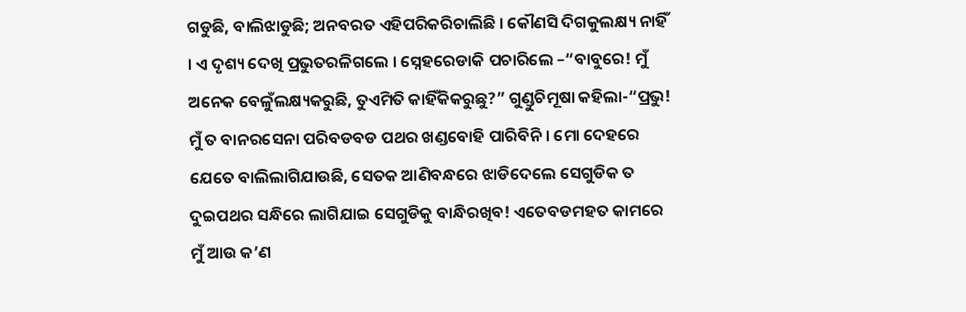ଗଡୁଛି, ବାଲିଝାଡୁଛି; ଅନବରତ ଏହିପରିକରିଚାଲିଛି । କୌଣସି ଦିଗକୁଲକ୍ଷ୍ୟ ନାହିଁ । ଏ ଦୃଶ୍ୟ ଦେଖି ପ୍ରଭୁତରଳିଗଲେ । ସ୍ନେହରେଡାକି ପଚାରିଲେ –“ବାବୁରେ! ମୁଁ ଅନେକ ବେଳୁଁଲକ୍ଷ୍ୟକରୁଛି, ତୁଏମିତି କାହିଁକିକରୁଛୁ?” ଗୁଣ୍ଡୁଚିମୂଷା କହିଲା-“ପ୍ରଭୁ! ମୁଁ ତ ବାନରସେନା ପରିବଡବଡ ପଥର ଖଣ୍ଡବୋହି ପାରିବିନି । ମୋ ଦେହରେ ଯେତେ ବାଲିଲାଗିଯାଉଛି, ସେତକ ଆଣିବନ୍ଧରେ ଝାଡିଦେଲେ ସେଗୁଡିକ ତ ଦୁଇପଥର ସନ୍ଧିରେ ଲାଗିଯାଇ ସେଗୁଡିକୁ ବାନ୍ଧିରଖିବ! ଏତେବଡମହତ କାମରେ ମୁଁ ଆଉ କ’ଣ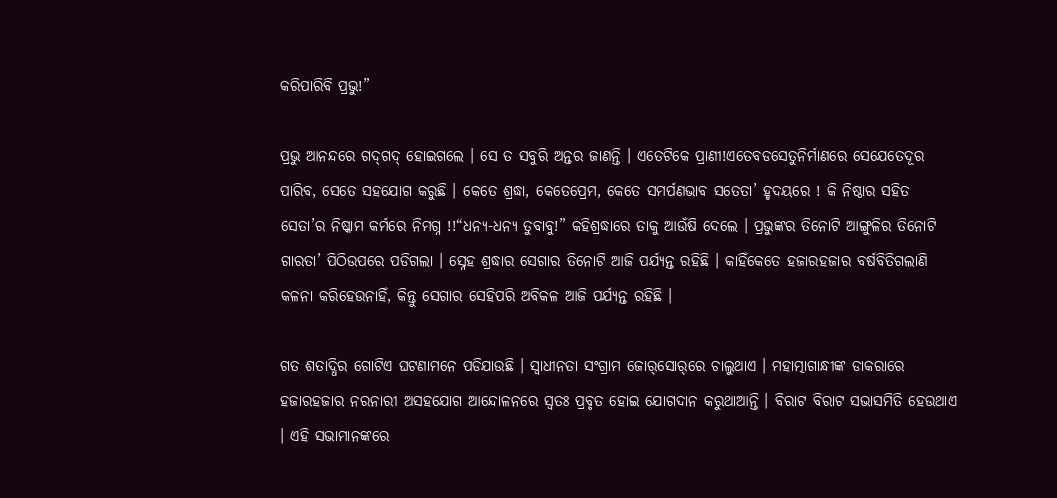କରିପାରିବି ପ୍ରଭୁ!”

ପ୍ରଭୁ ଆନନ୍ଦରେ ଗଦ୍‌ଗଦ୍ ହୋଇଗଲେ । ସେ ତ ସବୁରି ଅନ୍ତର ଜାଣନ୍ତି । ଏତେଟିକେ ପ୍ରାଣୀ!ଏତେବଡସେତୁନିର୍ମାଣରେ ସେଯେତେଦୂର ପାରିବ, ସେତେ ସହଯୋଗ କରୁଛି । କେତେ ଶ୍ରଦ୍ଧା, କେତେପ୍ରେମ, କେତେ ସମର୍ପଣଭାବ ସତେତା’ ହୃଦୟରେ ! କି ନିଷ୍ଠାର ସହିତ ସେତା’ର ନିଷ୍କାମ କର୍ମରେ ନିମଗ୍ନ !!“ଧନ୍ୟ-ଧନ୍ୟ ତୁବାବୁ!” କହିଶ୍ରଦ୍ଧାରେ ତାକୁ ଆଉଁଷି ଦେଲେ । ପ୍ରଭୁଙ୍କର ତିନୋଟି ଆଙ୍ଗୁଳିର ତିନୋଟି ଗାରତା’ ପିଠିଉପରେ ପଡିଗଲା । ସ୍ନେହ ଶ୍ରଦ୍ଧାର ସେଗାର ତିନୋଟି ଆଜି ପର୍ଯ୍ୟନ୍ତ ରହିଛି । କାହିଁକେତେ ହଜାରହଜାର ବର୍ଷବିତିଗଲାଣି କଳନା କରିହେଉନାହିଁ, କିନ୍ତୁ ସେଗାର ସେହିପରି ଅବିକଳ ଆଜି ପର୍ଯ୍ୟନ୍ତ ରହିଛି ।

ଗତ ଶତାଦ୍ଧିର ଗୋଟିଏ ଘଟଣାମନେ ପଡିଯାଉଛି । ସ୍ୱାଧୀନତା ସଂଗ୍ରାମ ଜୋର୍‌ସୋର୍‌ରେ ଚାଲୁଥାଏ । ମହାତ୍ମାଗାନ୍ଧୀଙ୍କ ଡାକରାରେ ହଜାରହଜାର ନରନାରୀ ଅସହଯୋଗ ଆନ୍ଦୋଳନରେ ସ୍ୱତଃ ପ୍ରବୃତ ହୋଇ ଯୋଗଦାନ କରୁଥାଆନ୍ତି । ବିରାଟ ବିରାଟ ସଭାସମିତି ହେଉଥାଏ । ଏହି ସଭାମାନଙ୍କରେ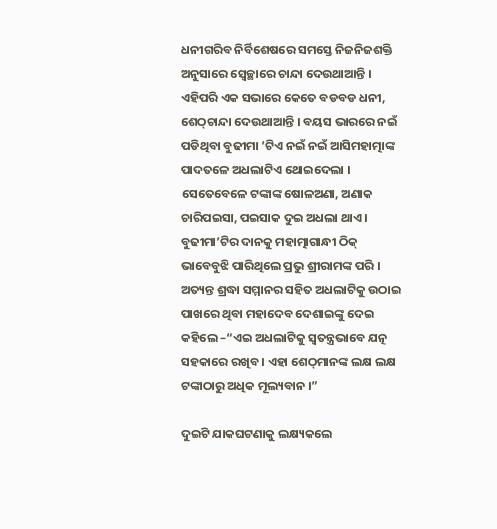ଧନୀଗରିବ ନିର୍ବିଶେଷରେ ସମସ୍ତେ ନିଜନିଜଶକ୍ତି ଅନୁସାରେ ସ୍ୱେଚ୍ଛାରେ ଚାନ୍ଦା ଦେଉଥାଆନ୍ତି । ଏହିପରି ଏକ ସଭାରେ କେତେ ବଡବଡ ଧନୀ, ଶେଠ୍‌ଚାନ୍ଦା ଦେଉଥାଆନ୍ତି । ବୟସ ଭାରରେ ନଇଁ ପଡିଥିବା ବୁଢୀମା ’ଟିଏ ନଇଁ ନଇଁ ଆସିମହାତ୍ମାଙ୍କ ପାଦତଳେ ଅଧଲାଟିଏ ଥୋଇଦେଲା । ସେତେବେଳେ ଟଙ୍କାଙ୍କ ଷୋଳଅଣା, ଅଣାକ ଚାରିପଇସା, ପଇସାକ ଦୁଇ ଅଧଲା ଥାଏ । ବୁଢୀମା’ଟିର ଦାନକୁ ମହାତ୍ମାଗାନ୍ଧୀ ଠିକ୍‌ ଭାବେବୁଝି ପାରିଥିଲେ ପ୍ରଭୁ ଶ୍ରୀରାମଙ୍କ ପରି । ଅତ୍ୟନ୍ତ ଶ୍ରଦ୍ଧା ସମ୍ମାନର ସହିତ ଅଧଲାଟିକୁ ଉଠାଇ ପାଖରେ ଥିବା ମହାଦେବ ଦେଶାଇଙ୍କୁ ଦେଇ କହିଲେ –“ଏଇ ଅଧଲାଟିକୁ ସ୍ୱତନ୍ତ୍ରଭାବେ ଯତ୍ନ ସହକାରେ ରଖିବ । ଏହା ଶେଠ୍‌ମାନଙ୍କ ଲକ୍ଷ ଲକ୍ଷ ଟଙ୍କାଠାରୁ ଅଧିକ ମୂଲ୍ୟବାନ ।”

ଦୁଇଟି ଯାକଘଟଣାକୁ ଲକ୍ଷ୍ୟକଲେ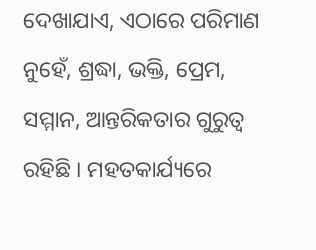ଦେଖାଯାଏ, ଏଠାରେ ପରିମାଣ ନୁହେଁ, ଶ୍ରଦ୍ଧା, ଭକ୍ତି, ପ୍ରେମ, ସମ୍ମାନ, ଆନ୍ତରିକତାର ଗୁରୁତ୍ୱ ରହିଛି । ମହତକାର୍ଯ୍ୟରେ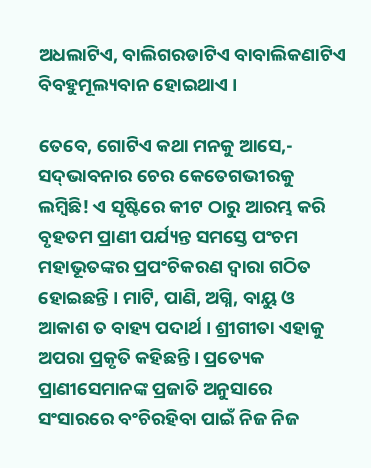ଅଧଲାଟିଏ, ବାଲିଗରଡାଟିଏ ବାବାଲିକଣାଟିଏ ବିବହୁମୂଲ୍ୟବାନ ହୋଇଥାଏ ।

ତେବେ, ଗୋଟିଏ କଥା ମନକୁ ଆସେ,- ସଦ୍‌ଭାବନାର ଚେର କେତେଗଭୀରକୁ ଲମ୍ବିଛି! ଏ ସୃଷ୍ଟିରେ କୀଟ ଠାରୁ ଆରମ୍ଭ କରି ବୃହତମ ପ୍ରାଣୀ ପର୍ଯ୍ୟନ୍ତ ସମସ୍ତେ ପଂଚମ ମହାଭୂତଙ୍କର ପ୍ରପଂଚିକରଣ ଦ୍ୱାରା ଗଠିତ ହୋଇଛନ୍ତି । ମାଟି, ପାଣି, ଅଗ୍ନି, ବାୟୁ ଓ ଆକାଶ ତ ବାହ୍ୟ ପଦାର୍ଥ । ଶ୍ରୀଗୀତା ଏହାକୁ ଅପରା ପ୍ରକୃତି କହିଛନ୍ତି । ପ୍ରତ୍ୟେକ ପ୍ରାଣୀସେମାନଙ୍କ ପ୍ରଜାତି ଅନୁସାରେ ସଂସାରରେ ବଂଚିରହିବା ପାଇଁ ନିଜ ନିଜ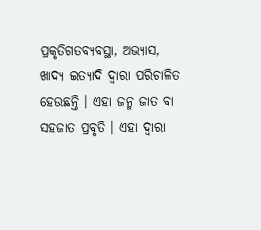ପ୍ରକୃତିଗତବ୍ୟବସ୍ଥା, ଅଭ୍ୟାସ, ଖାଦ୍ୟ ଇତ୍ୟାଦି ଦ୍ୱାରା ପରିଚାଳିତ ହେଉଛନ୍ତି । ଏହା ଜନ୍ମ ଜାତ ବା ସହଜାତ ପ୍ରବୃତି । ଏହା ଦ୍ୱାରା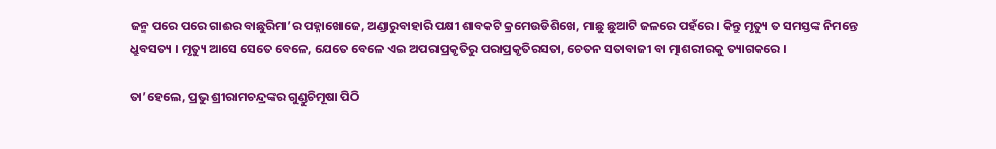ଜନ୍ମ ପରେ ପରେ ଗାଈର ବାଛୁରିମା’ର ପହ୍ନାଖୋଜେ, ଅଣ୍ଡାରୁବାହାରି ପକ୍ଷୀ ଶାବକଟି କ୍ରମେଉଡିଶିଖେ, ମାଛୁ ଛୁଆଟି ଜଳରେ ପହଁରେ । କିନ୍ତୁ ମୃତ୍ୟୁ ତ ସମସ୍ତଙ୍କ ନିମନ୍ତେ ଧ୍ରୁବସତ୍ୟ । ମୃତ୍ୟୁ ଆସେ ସେତେ ବେଳେ, ଯେତେ ବେଳେ ଏଇ ଅପରାପ୍ରକୃତିରୁ ପରାପ୍ରକୃତିରସତା, ଚେତନ ସତାବାଜୀ ବା ତ୍ମାଶରୀରକୁ ତ୍ୟାଗକରେ ।

ତା’ହେଲେ, ପ୍ରଭୁ ଶ୍ରୀରାମଚନ୍ଦ୍ରଙ୍କର ଗୁଣ୍ଡୁଚିମୂଷା ପିଠି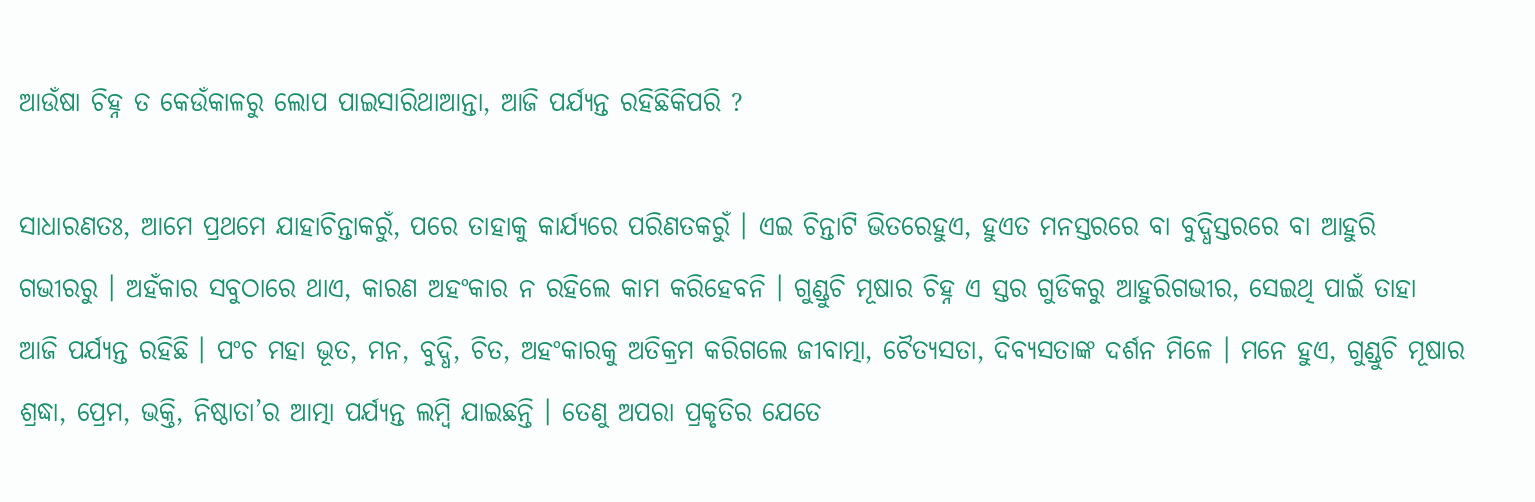ଆଉଁଷା ଚିହ୍ନ ତ କେଉଁକାଳରୁ ଲୋପ ପାଇସାରିଥାଆନ୍ତା, ଆଜି ପର୍ଯ୍ୟନ୍ତ ରହିଛିକିପରି ?

ସାଧାରଣତଃ, ଆମେ ପ୍ରଥମେ ଯାହାଚିନ୍ତାକରୁଁ, ପରେ ତାହାକୁ କାର୍ଯ୍ୟରେ ପରିଣତକରୁଁ । ଏଇ ଚିନ୍ତାଟି ଭିତରେହୁଏ, ହୁଏତ ମନସ୍ତରରେ ବା ବୁଦ୍ଧିସ୍ତରରେ ବା ଆହୁରି ଗଭୀରରୁ । ଅହଁକାର ସବୁଠାରେ ଥାଏ, କାରଣ ଅହଂକାର ନ ରହିଲେ କାମ କରିହେବନି । ଗୁଣ୍ଡୁଚି ମୂଷାର ଚିହ୍ନ ଏ ସ୍ତର ଗୁଡିକରୁ ଆହୁରିଗଭୀର, ସେଇଥି ପାଇଁ ତାହା ଆଜି ପର୍ଯ୍ୟନ୍ତ ରହିଛି । ପଂଚ ମହା ଭୂତ, ମନ, ବୁଦ୍ଧି, ଚିତ, ଅହଂକାରକୁ ଅତିକ୍ରମ କରିଗଲେ ଜୀବାତ୍ମା, ଚୈତ୍ୟସତା, ଦିବ୍ୟସତାଙ୍କ ଦର୍ଶନ ମିଳେ । ମନେ ହୁଏ, ଗୁଣ୍ଡୁଚି ମୂଷାର ଶ୍ରଦ୍ଧା, ପ୍ରେମ, ଭକ୍ତି, ନିଷ୍ଠାତା’ର ଆତ୍ମା ପର୍ଯ୍ୟନ୍ତ ଲମ୍ବି ଯାଇଛନ୍ତି । ତେଣୁ ଅପରା ପ୍ରକୃତିର ଯେତେ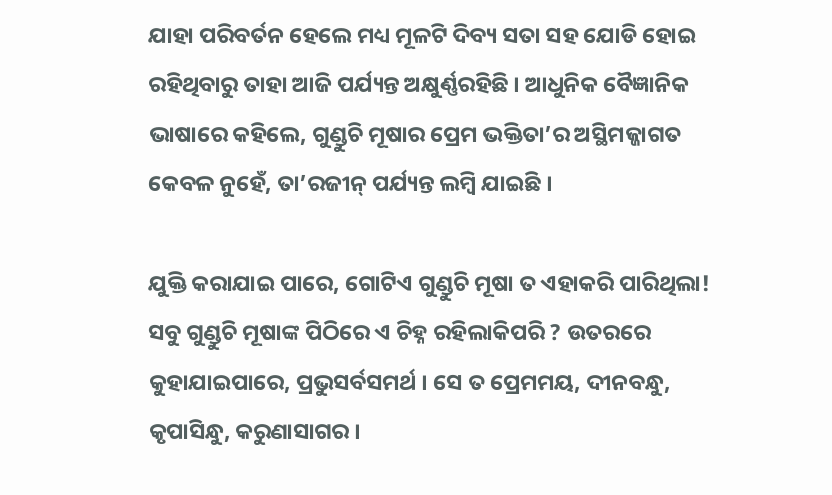ଯାହା ପରିବର୍ତନ ହେଲେ ମଧ୍ୟ ମୂଳଟି ଦିବ୍ୟ ସତା ସହ ଯୋଡି ହୋଇ ରହିଥିବାରୁ ତାହା ଆଜି ପର୍ଯ୍ୟନ୍ତ ଅକ୍ଷୁର୍ଣ୍ଣରହିଛି । ଆଧୁନିକ ବୈଜ୍ଞାନିକ ଭାଷାରେ କହିଲେ, ଗୁଣ୍ଡୁଚି ମୂଷାର ପ୍ରେମ ଭକ୍ତିତା’ର ଅସ୍ଥିମଜ୍ଜାଗତ କେବଳ ନୁହେଁ, ତା’ରଜୀନ୍ ପର୍ଯ୍ୟନ୍ତ ଲମ୍ବି ଯାଇଛି ।

ଯୁକ୍ତି କରାଯାଇ ପାରେ, ଗୋଟିଏ ଗୁଣ୍ଡୁଚି ମୂଷା ତ ଏହାକରି ପାରିଥିଲା! ସବୁ ଗୁଣ୍ଡୁଚି ମୂଷାଙ୍କ ପିଠିରେ ଏ ଚିହ୍ନ ରହିଲାକିପରି ? ଉତରରେ କୁହାଯାଇପାରେ, ପ୍ରଭୁସର୍ବସମର୍ଥ । ସେ ତ ପ୍ରେମମୟ, ଦୀନବନ୍ଧୁ, କୃପାସିନ୍ଧୁ, କରୁଣାସାଗର ।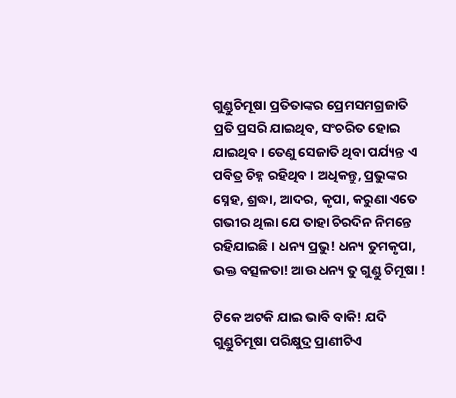ଗୁଣ୍ଡୁଚିମୂଷା ପ୍ରତିତାଙ୍କର ପ୍ରେମସମଗ୍ରଜାତି ପ୍ରତି ପ୍ରସରି ଯାଇଥିବ, ସଂଚରିତ ହୋଇ ଯାଇଥିବ । ତେଣୁ ସେଜାତି ଥିବା ପର୍ଯ୍ୟନ୍ତ ଏ ପବିତ୍ର ଚିହ୍ନ ରହିଥିବ । ଅଧିକନ୍ତୁ, ପ୍ରଭୁଙ୍କର ସ୍ନେହ, ଶ୍ରଦ୍ଧା, ଆଦର, କୃପା, କରୁଣା ଏତେ ଗଭୀର ଥିଲା ଯେ ତାହା ଚିରଦିନ ନିମନ୍ତେ ରହିଯାଇଛି । ଧନ୍ୟ ପ୍ରଭୁ! ଧନ୍ୟ ତୁମକୃପା, ଭକ୍ତ ବତ୍ସଳତା! ଆଉ ଧନ୍ୟ ତୁ ଗୁଣ୍ଡୁ ଚିମୂଷା !

ଟିକେ ଅଟକି ଯାଇ ଭାବି ବାକି! ଯଦି ଗୁଣ୍ଡୁଚିମୂଷା ପରିକ୍ଷୁଦ୍ର ପ୍ରାଣୀଟିଏ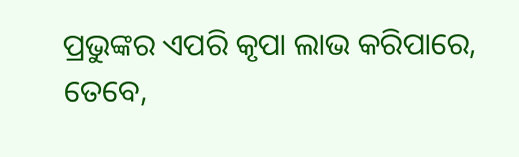ପ୍ରଭୁଙ୍କର ଏପରି କୃପା ଲାଭ କରିପାରେ, ତେବେ,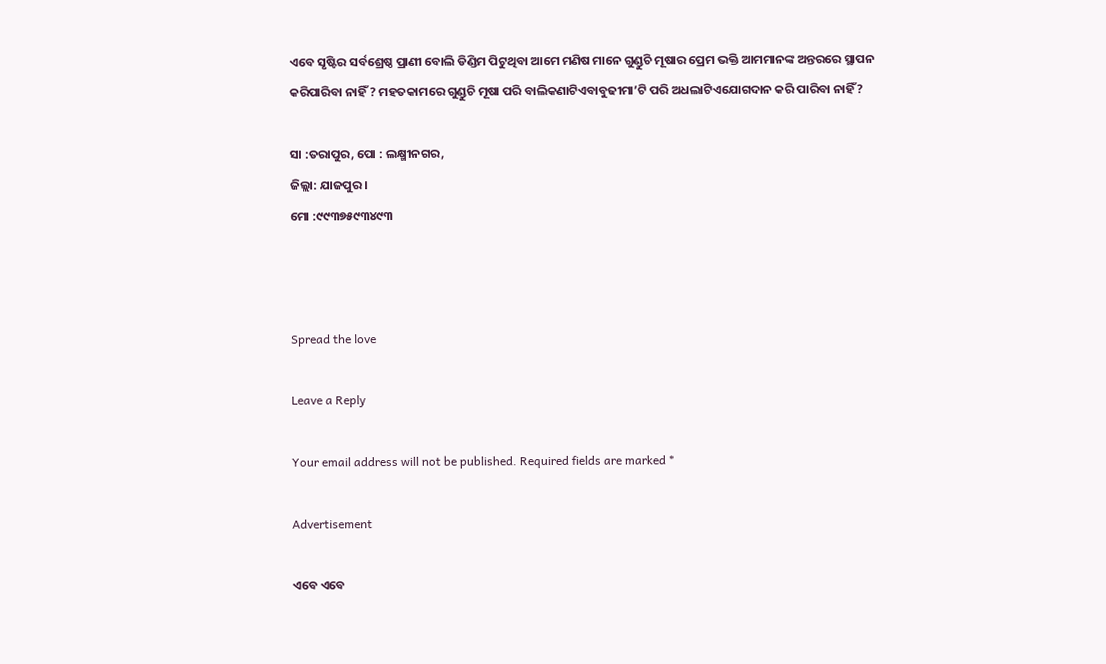ଏବେ ସୃଷ୍ଟିର ସର୍ବଶ୍ରେଷ୍ଠ ପ୍ରାଣୀ ବୋଲି ଡିଣ୍ଡିମ ପିଟୁଥିବା ଆମେ ମଣିଷ ମାନେ ଗୁଣ୍ଡୁଚି ମୂଷାର ପ୍ରେମ ଭକ୍ତି ଆମମାନଙ୍କ ଅନ୍ତରରେ ସ୍ଥାପନ କରିପାରିବା ନାହିଁ ? ମହତକାମରେ ଗୁଣ୍ଡୁଚି ମୂଷା ପରି ବାଲିକଣାଟିଏବାବୁଢୀମା’ଟି ପରି ଅଧଲାଟିଏଯୋଗଦାନ କରି ପାରିବା ନାହିଁ?

ସା :ତରାପୁର, ପୋ : ଲକ୍ଷ୍ମୀନଗର,
ଜିଲ୍ଲା: ଯାଜପୁର ।
ମୋ :୯୯୩୭୫୯୩୪୯୩



Spread the love

Leave a Reply

Your email address will not be published. Required fields are marked *

Advertisement

ଏବେ ଏବେ